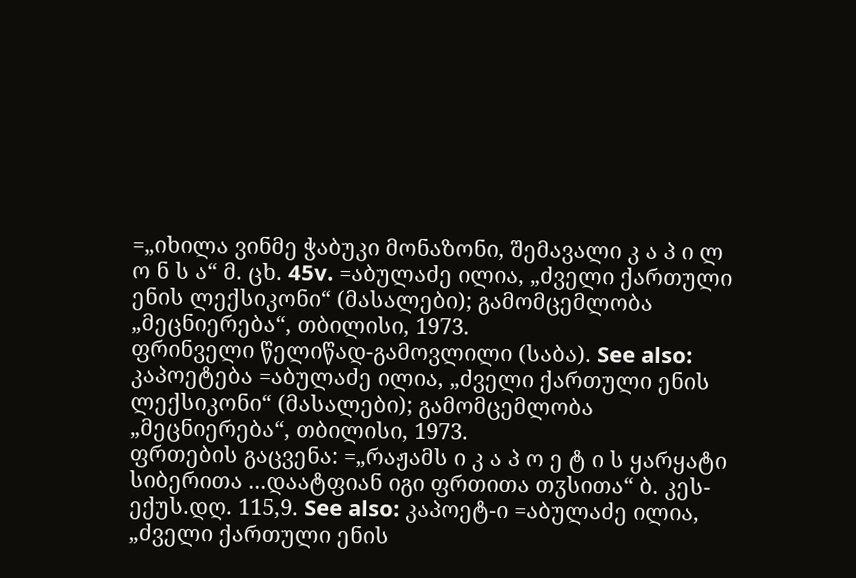=„იხილა ვინმე ჭაბუკი მონაზონი, შემავალი კ ა პ ი ლ ო ნ ს ა“ მ. ცხ. 45v. =აბულაძე ილია, „ძველი ქართული ენის ლექსიკონი“ (მასალები); გამომცემლობა „მეცნიერება“, თბილისი, 1973.
ფრინველი წელიწად-გამოვლილი (საბა). See also: კაპოეტება =აბულაძე ილია, „ძველი ქართული ენის ლექსიკონი“ (მასალები); გამომცემლობა „მეცნიერება“, თბილისი, 1973.
ფრთების გაცვენა: =„რაჟამს ი კ ა პ ო ე ტ ი ს ყარყატი სიბერითა ...დაატფიან იგი ფრთითა თჳსითა“ ბ. კეს-ექუს.დღ. 115,9. See also: კაპოეტ-ი =აბულაძე ილია, „ძველი ქართული ენის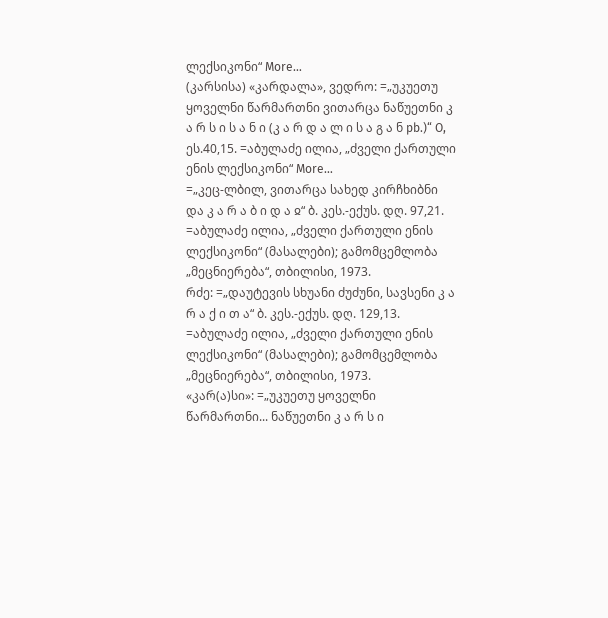ლექსიკონი“ More…
(კარსისა) «კარდალა», ვედრო: =„უკუეთუ ყოველნი წარმართნი ვითარცა ნაწუეთნი კ ა რ ს ი ს ა ნ ი (კ ა რ დ ა ლ ი ს ა გ ა ნ pb.)“ O, ეს.40,15. =აბულაძე ილია, „ძველი ქართული ენის ლექსიკონი“ More…
=„კეც-ლბილ, ვითარცა სახედ კირჩხიბნი და კ ა რ ა ბ ი დ ა ჲ“ ბ. კეს.-ექუს. დღ. 97,21. =აბულაძე ილია, „ძველი ქართული ენის ლექსიკონი“ (მასალები); გამომცემლობა „მეცნიერება“, თბილისი, 1973.
რძე: =„დაუტევის სხუანი ძუძუნი, სავსენი კ ა რ ა ქ ი თ ა“ ბ. კეს.-ექუს. დღ. 129,13. =აბულაძე ილია, „ძველი ქართული ენის ლექსიკონი“ (მასალები); გამომცემლობა „მეცნიერება“, თბილისი, 1973.
«კარ(ა)სი»: =„უკუეთუ ყოველნი წარმართნი... ნაწუეთნი კ ა რ ს ი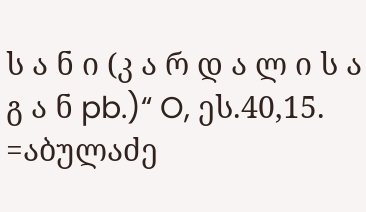ს ა ნ ი (კ ა რ დ ა ლ ი ს ა გ ა ნ pb.)“ O, ეს.40,15. =აბულაძე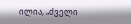ილია, „ძველი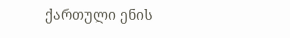ქართული ენის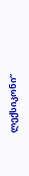ლექსიკონი“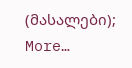(მასალები); More…